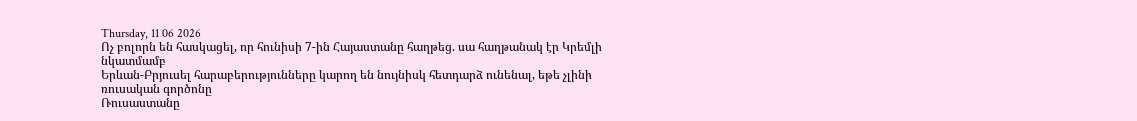Thursday, 11 06 2026
Ոչ բոլորն են հասկացել, որ հունիսի 7-ին Հայաստանը հաղթեց. սա հաղթանակ էր Կրեմլի նկատմամբ
Երևան-Բրյուսել հարաբերությունները կարող են նույնիսկ հետդարձ ունենալ, եթե չլինի ռուսական գործոնը
Ռուսաստանը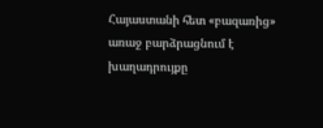Հայաստանի հետ «բազառից» առաջ բարձրացնում է խաղադրույքը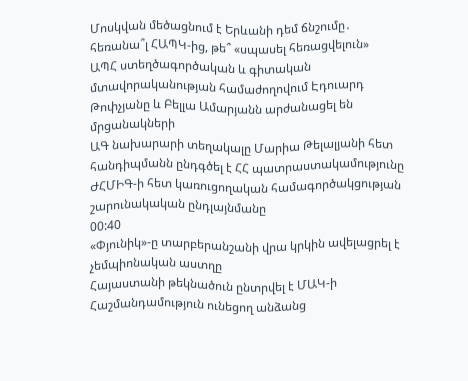Մոսկվան մեծացնում է Երևանի դեմ ճնշումը․ հեռանա՞լ ՀԱՊԿ-ից, թե՞ «սպասել հեռացվելուն»
ԱՊՀ ստեղծագործական և գիտական մտավորականության համաժողովում Էդուարդ Թոփչյանը և Բելլա Ամարյանն արժանացել են մրցանակների
ԱԳ նախարարի տեղակալը Մարիա Թելալյանի հետ հանդիպմանն ընդգծել է ՀՀ պատրաստակամությունը ԺՀՄԻԳ-ի հետ կառուցողական համագործակցության շարունակական ընդլայնմանը
00:40
«Փյունիկ»-ը տարբերանշանի վրա կրկին ավելացրել է չեմպիոնական աստղը
Հայաստանի թեկնածուն ընտրվել է ՄԱԿ-ի Հաշմանդամություն ունեցող անձանց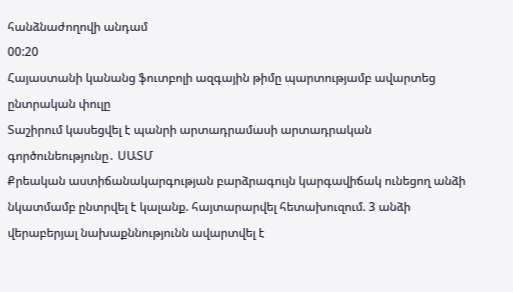հանձնաժողովի անդամ
00:20
Հայաստանի կանանց ֆուտբոլի ազգային թիմը պարտությամբ ավարտեց ընտրական փուլը
Տաշիրում կասեցվել է պանրի արտադրամասի արտադրական գործունեությունը․ ՍԱՏՄ
Քրեական աստիճանակարգության բարձրագույն կարգավիճակ ունեցող անձի նկատմամբ ընտրվել է կալանք. հայտարարվել հետախուզում. 3 անձի վերաբերյալ նախաքննությունն ավարտվել է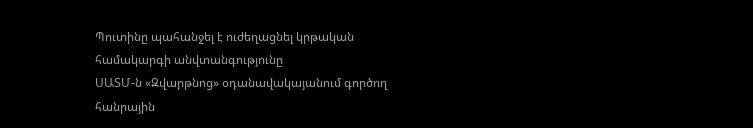Պուտինը պահանջել է ուժեղացնել կրթական համակարգի անվտանգությունը
ՍԱՏՄ-ն «Զվարթնոց» օդանավակայանում գործող հանրային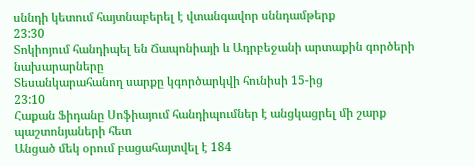սննդի կետում հայտնաբերել է վտանգավոր սննդամթերք
23:30
Տոկիոյում հանդիպել են Ճապոնիայի և Ադրբեջանի արտաքին գործերի նախարարները
Տեսանկարահանող սարքը կգործարկվի հունիսի 15-ից
23:10
Հաքան Ֆիդանը Սոֆիայում հանդիպումներ է անցկացրել մի շարք պաշտոնյաների հետ
Անցած մեկ օրում բացահայտվել է 184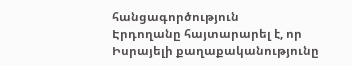հանցագործություն
Էրդողանը հայտարարել է, որ Իսրայելի քաղաքականությունը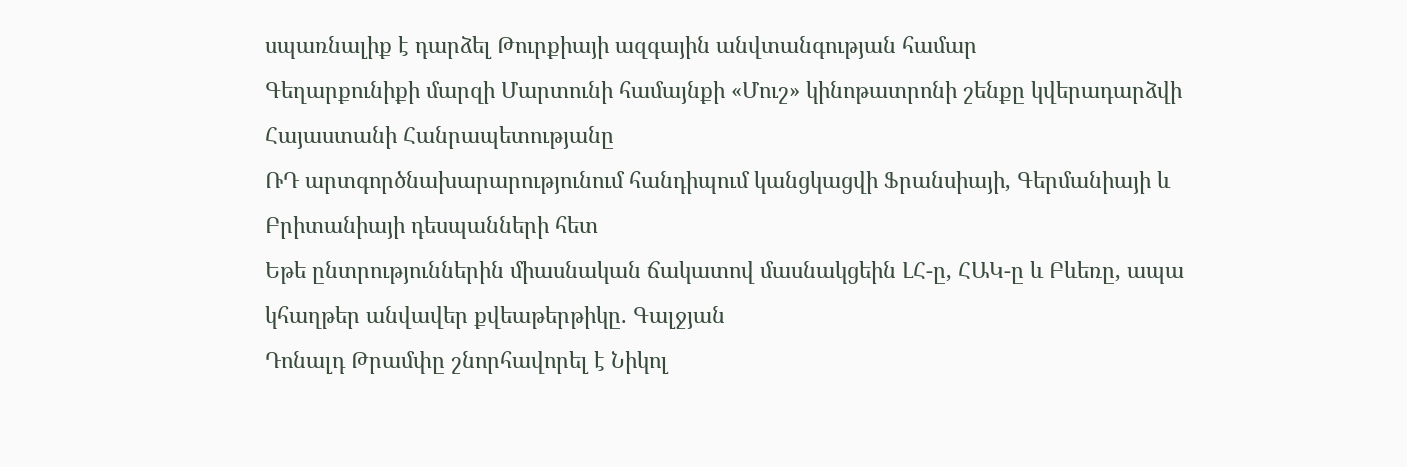սպառնալիք է դարձել Թուրքիայի ազգային անվտանգության համար
Գեղարքունիքի մարզի Մարտունի համայնքի «Մուշ» կինոթատրոնի շենքը կվերադարձվի Հայաստանի Հանրապետությանը
ՌԴ արտգործնախարարությունում հանդիպում կանցկացվի Ֆրանսիայի, Գերմանիայի և Բրիտանիայի դեսպանների հետ
Եթե ընտրություններին միասնական ճակատով մասնակցեին ԼՀ-ը, ՀԱԿ-ը և Բևեռը, ապա կհաղթեր անվավեր քվեաթերթիկը. Գալջյան
Դոնալդ Թրամփը շնորհավորել է Նիկոլ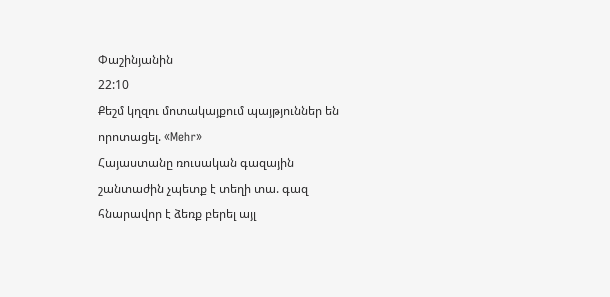Փաշինյանին
22:10
Քեշմ կղզու մոտակայքում պայթյուններ են որոտացել. «Mehr»
Հայաստանը ռուսական գազային շանտաժին չպետք է տեղի տա. գազ հնարավոր է ձեռք բերել այլ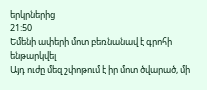երկրներից
21:50
Եմենի ափերի մոտ բեռնանավ է գրոհի ենթարկվել
Այդ ուժը մեզ շփոթում է իր մոտ ծվարած, մի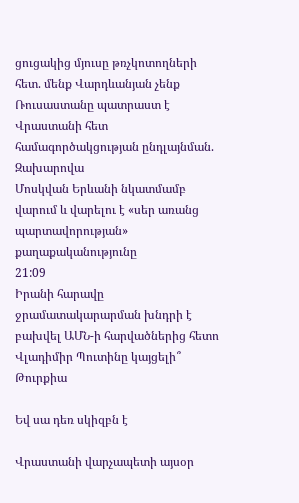ցուցակից մյուսը թռչկոտողների հետ. մենք Վարդևանյան չենք
Ռուսաստանը պատրաստ է Վրաստանի հետ համագործակցության ընդլայնման. Զախարովա
Մոսկվան Երևանի նկատմամբ վարում և վարելու է «սեր առանց պարտավորության» քաղաքականությունը
21:09
Իրանի հարավը ջրամատակարարման խնդրի է բախվել ԱՄՆ-ի հարվածներից հետո
Վլադիմիր Պուտինը կայցելի՞ Թուրքիա

Եվ սա դեռ սկիզբն է

Վրաստանի վարչապետի այսօր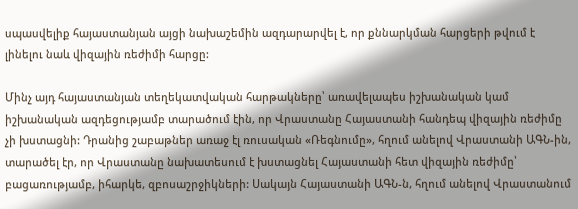սպասվելիք հայաստանյան այցի նախաշեմին ազդարարվել է, որ քննարկման հարցերի թվում է լինելու նաև վիզային ռեժիմի հարցը:

Մինչ այդ հայաստանյան տեղեկատվական հարթակները՝ առավելապես իշխանական կամ իշխանական ազդեցությամբ տարածում էին, որ Վրաստանը Հայաստանի հանդեպ վիզային ռեժիմը չի խստացնի: Դրանից շաբաթներ առաջ էլ ռուսական «Ռեգնումը», հղում անելով Վրաստանի ԱԳՆ-ին, տարածել էր, որ Վրաստանը նախատեսում է խստացնել Հայաստանի հետ վիզային ռեժիմը՝ բացառությամբ, իհարկե, զբոսաշրջիկների: Սակայն Հայաստանի ԱԳՆ-ն, հղում անելով Վրաստանում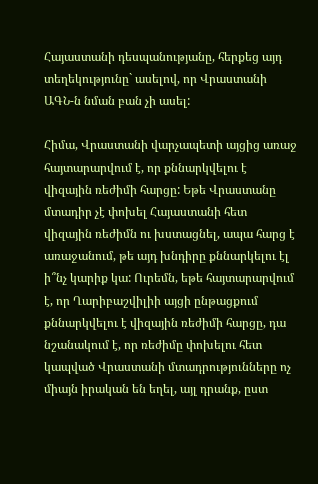Հայաստանի դեսպանությանը, հերքեց այդ տեղեկությունը` ասելով, որ Վրաստանի ԱԳՆ-ն նման բան չի ասել:

Հիմա, Վրաստանի վարչապետի այցից առաջ հայտարարվում է, որ քննարկվելու է վիզային ռեժիմի հարցը: Եթե Վրաստանը մտադիր չէ փոխել Հայաստանի հետ վիզային ռեժիմն ու խստացնել, ապա հարց է առաջանում, թե այդ խնդիրը քննարկելու էլ ի՞նչ կարիք կա: Ուրեմն, եթե հայտարարվում է, որ Ղարիբաշվիլիի այցի ընթացքում քննարկվելու է վիզային ռեժիմի հարցը, դա նշանակում է, որ ռեժիմը փոխելու հետ կապված Վրաստանի մտադրությունները ոչ միայն իրական են եղել, այլ դրանք, ըստ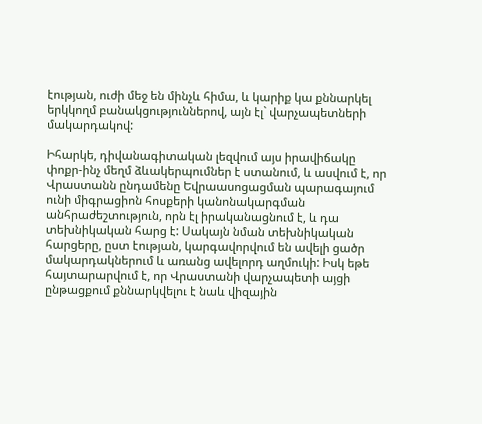էության, ուժի մեջ են մինչև հիմա, և կարիք կա քննարկել երկկողմ բանակցություններով, այն էլ` վարչապետների մակարդակով:

Իհարկե, դիվանագիտական լեզվում այս իրավիճակը փոքր-ինչ մեղմ ձևակերպումներ է ստանում, և ասվում է, որ Վրաստանն ընդամենը Եվրաասոցացման պարագայում ունի միգրացիոն հոսքերի կանոնակարգման անհրաժեշտություն, որն էլ իրականացնում է, և դա տեխնիկական հարց է: Սակայն նման տեխնիկական հարցերը, ըստ էության, կարգավորվում են ավելի ցածր մակարդակներում և առանց ավելորդ աղմուկի: Իսկ եթե հայտարարվում է, որ Վրաստանի վարչապետի այցի ընթացքում քննարկվելու է նաև վիզային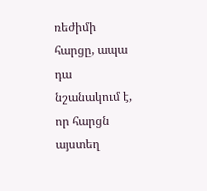ռեժիմի հարցը, ապա դա նշանակում է, որ հարցն այստեղ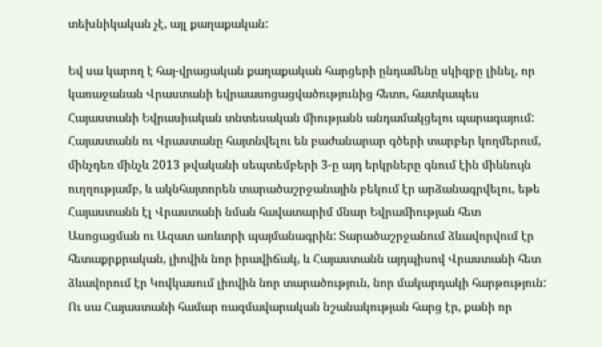տեխնիկական չէ, այլ քաղաքական:

Եվ սա կարող է հայ-վրացական քաղաքական հարցերի ընդամենը սկիզբը լինել, որ կառաջանան Վրաստանի եվրաասոցացվածությունից հետո, հատկապես Հայաստանի Եվրասիական տնտեսական միությանն անդամակցելու պարագայում: Հայաստանն ու Վրաստանը հայտնվելու են բաժանարար գծերի տարբեր կողմերում, մինչդեռ մինչև 2013 թվականի սեպտեմբերի 3-ը այդ երկրները գնում էին միևնույն ուղղությամբ, և ակնհայտորեն տարածաշրջանային բեկում էր արձանագրվելու, եթե Հայաստանն էլ Վրաստանի նման հավատարիմ մնար Եվրամիության հետ Ասոցացման ու Ազատ առևտրի պայմանագրին: Տարածաշրջանում ձևավորվում էր հետաքրքրական, լիովին նոր իրավիճակ, և Հայաստանն այդպիսով Վրաստանի հետ ձևավորում էր Կովկասում լիովին նոր տարածություն, նոր մակարդակի հարթություն: Ու սա Հայաստանի համար ռազմավարական նշանակության հարց էր, քանի որ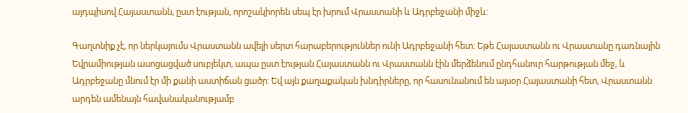այդպիսով Հայաստանն, ըստ էության, որոշակիորեն սեպ էր խրում Վրաստանի և Ադրբեջանի միջև:

Գաղտնիք չէ, որ ներկայումս Վրաստանն ավելի սերտ հարաբերություններ ունի Ադրբեջանի հետ: Եթե Հայաստանն ու Վրաստանը դառնային Եվրամիության ասոցացված սուբյեկտ, ապա ըստ էության Հայաստանն ու Վրաստանն էին մերձենում ընդհանուր հարթության մեջ, և Ադրբեջանը մնում էր մի քանի աստիճան ցածր: Եվ այն քաղաքական խնդիրները, որ հասունանում են այսօր Հայաստանի հետ, Վրաստանն արդեն ամենայն հավանականությամբ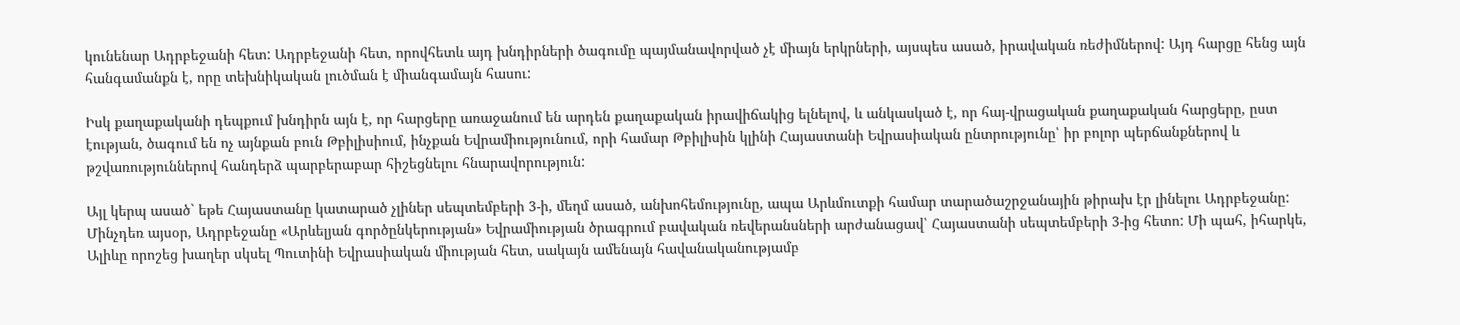կունենար Ադրբեջանի հետ: Ադրբեջանի հետ, որովհետև այդ խնդիրների ծագումը պայմանավորված չէ միայն երկրների, այսպես ասած, իրավական ռեժիմներով: Այդ հարցը հենց այն հանգամանքն է, որը տեխնիկական լուծման է միանգամայն հասու:

Իսկ քաղաքականի դեպքում խնդիրն այն է, որ հարցերը առաջանում են արդեն քաղաքական իրավիճակից ելնելով, և անկասկած է, որ հայ-վրացական քաղաքական հարցերը, ըստ էության, ծագում են ոչ այնքան բուն Թբիլիսիում, ինչքան Եվրամիությունում, որի համար Թբիլիսին կլինի Հայաստանի Եվրասիական ընտրությունը՝ իր բոլոր պերճանքներով և թշվառություններով հանդերձ պարբերաբար հիշեցնելու հնարավորություն:

Այլ կերպ ասած` եթե Հայաստանը կատարած չլիներ սեպտեմբերի 3-ի, մեղմ ասած, անխոհեմությունը, ապա Արևմուտքի համար տարածաշրջանային թիրախ էր լինելու Ադրբեջանը: Մինչդեռ այսօր, Ադրբեջանը «Արևելյան գործընկերության» Եվրամիության ծրագրում բավական ռեվերանսների արժանացավ՝ Հայաստանի սեպտեմբերի 3-ից հետո: Մի պահ, իհարկե, Ալիևը որոշեց խաղեր սկսել Պուտինի Եվրասիական միության հետ, սակայն ամենայն հավանականությամբ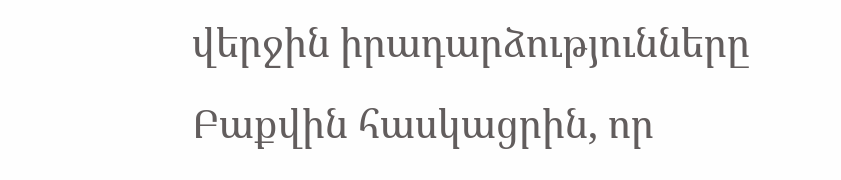վերջին իրադարձությունները Բաքվին հասկացրին, որ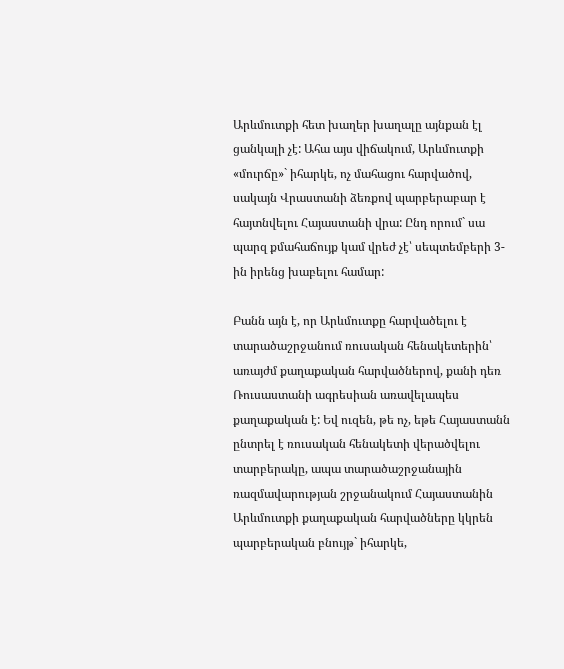Արևմուտքի հետ խաղեր խաղալը այնքան էլ ցանկալի չէ: Ահա այս վիճակում, Արևմուտքի «մուրճը»` իհարկե, ոչ մահացու հարվածով, սակայն Վրաստանի ձեռքով պարբերաբար է հայտնվելու Հայաստանի վրա: Ընդ որում` սա պարզ քմահաճույք կամ վրեժ չէ՝ սեպտեմբերի 3-ին իրենց խաբելու համար:

Բանն այն է, որ Արևմուտքը հարվածելու է տարածաշրջանում ռուսական հենակետերին՝ առայժմ քաղաքական հարվածներով, քանի դեռ Ռուսաստանի ագրեսիան առավելապես քաղաքական է: Եվ ուզեն, թե ոչ, եթե Հայաստանն ընտրել է ռուսական հենակետի վերածվելու տարբերակը, ապա տարածաշրջանային ռազմավարության շրջանակում Հայաստանին Արևմուտքի քաղաքական հարվածները կկրեն պարբերական բնույթ` իհարկե,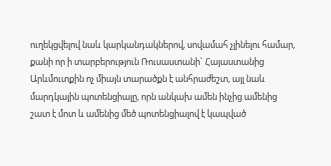ուղեկցվելով նաև կարկանդակներով, սովամահ չլինելու համար, քանի որ ի տարբերություն Ռուսաստանի` Հայաստանից Արևմուտքին ոչ միայն տարածքն է անհրաժեշտ, այլ նաև մարդկային պոտենցիալը, որն անկախ ամեն ինչից ամենից շատ է մոտ և ամենից մեծ պոտենցիալով է կապված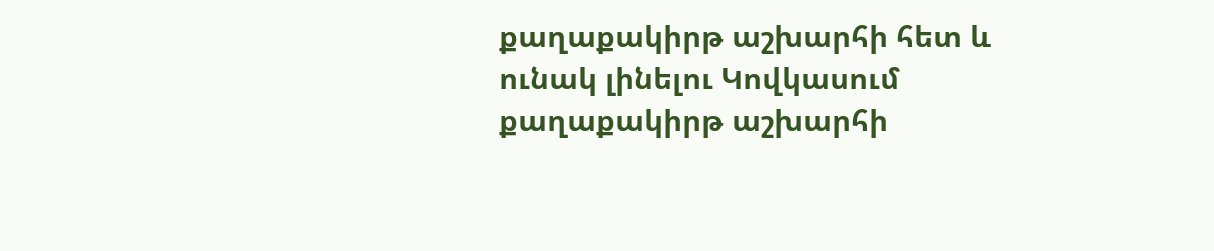քաղաքակիրթ աշխարհի հետ և ունակ լինելու Կովկասում քաղաքակիրթ աշխարհի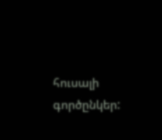հուսալի գործընկեր: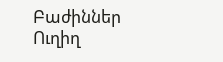Բաժիններ
Ուղիղ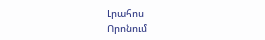Լրահոս
Որոնում